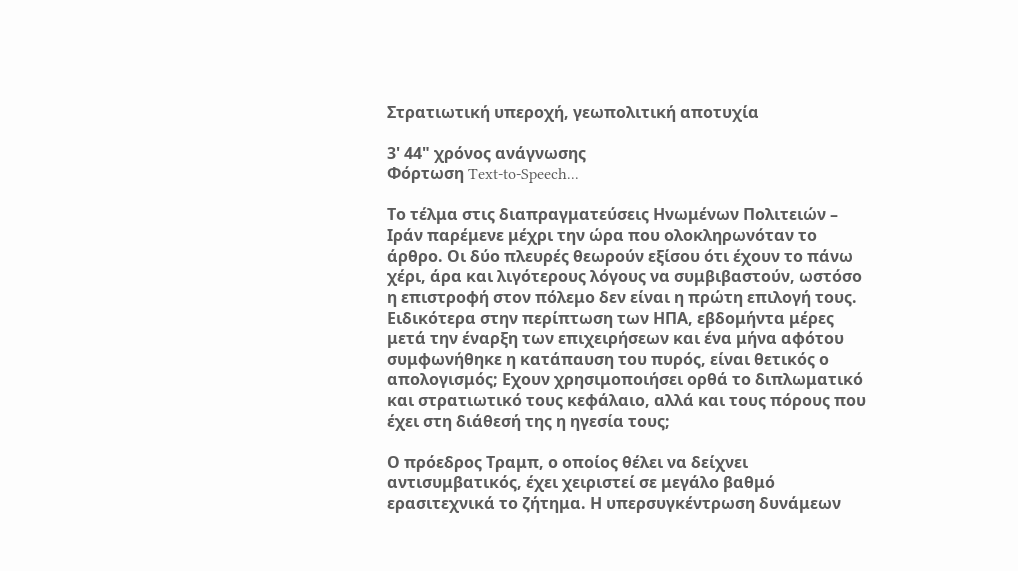Στρατιωτική υπεροχή, γεωπολιτική αποτυχία

3' 44" χρόνος ανάγνωσης
Φόρτωση Text-to-Speech...

Το τέλμα στις διαπραγματεύσεις Ηνωμένων Πολιτειών – Ιράν παρέμενε μέχρι την ώρα που ολοκληρωνόταν το άρθρο. Οι δύο πλευρές θεωρούν εξίσου ότι έχουν το πάνω χέρι, άρα και λιγότερους λόγους να συμβιβαστούν, ωστόσο η επιστροφή στον πόλεμο δεν είναι η πρώτη επιλογή τους. Ειδικότερα στην περίπτωση των ΗΠΑ, εβδομήντα μέρες μετά την έναρξη των επιχειρήσεων και ένα μήνα αφότου συμφωνήθηκε η κατάπαυση του πυρός, είναι θετικός ο απολογισμός; Eχουν χρησιμοποιήσει ορθά το διπλωματικό και στρατιωτικό τους κεφάλαιο, αλλά και τους πόρους που έχει στη διάθεσή της η ηγεσία τους;

Ο πρόεδρος Τραμπ, ο οποίος θέλει να δείχνει αντισυμβατικός, έχει χειριστεί σε μεγάλο βαθμό ερασιτεχνικά το ζήτημα. Η υπερσυγκέντρωση δυνάμεων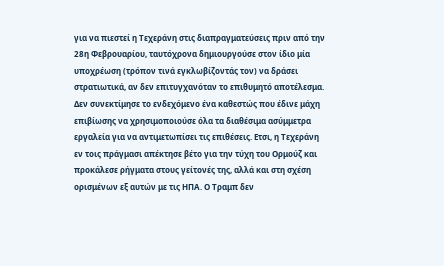για να πιεστεί η Τεχεράνη στις διαπραγματεύσεις πριν από την 28η Φεβρουαρίου, ταυτόχρονα δημιουργούσε στον ίδιο μία υποχρέωση (τρόπον τινά εγκλωβίζοντάς τον) να δράσει στρατιωτικά, αν δεν επιτυγχανόταν το επιθυμητό αποτέλεσμα. Δεν συνεκτίμησε το ενδεχόμενο ένα καθεστώς που έδινε μάχη επιβίωσης να χρησιμοποιούσε όλα τα διαθέσιμα ασύμμετρα εργαλεία για να αντιμετωπίσει τις επιθέσεις. Eτσι, η Τεχεράνη εν τοις πράγμασι απέκτησε βέτο για την τύχη του Ορμούζ και προκάλεσε ρήγματα στους γείτονές της, αλλά και στη σχέση ορισμένων εξ αυτών με τις ΗΠΑ. Ο Τραμπ δεν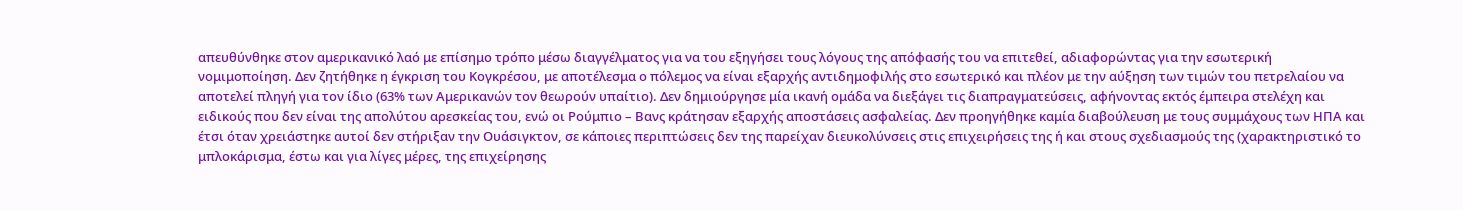απευθύνθηκε στον αμερικανικό λαό με επίσημο τρόπο μέσω διαγγέλματος για να του εξηγήσει τους λόγους της απόφασής του να επιτεθεί, αδιαφορώντας για την εσωτερική νομιμοποίηση. Δεν ζητήθηκε η έγκριση του Κογκρέσου, με αποτέλεσμα ο πόλεμος να είναι εξαρχής αντιδημοφιλής στο εσωτερικό και πλέον με την αύξηση των τιμών του πετρελαίου να αποτελεί πληγή για τον ίδιο (63% των Αμερικανών τον θεωρούν υπαίτιο). Δεν δημιούργησε μία ικανή ομάδα να διεξάγει τις διαπραγματεύσεις, αφήνοντας εκτός έμπειρα στελέχη και ειδικούς που δεν είναι της απολύτου αρεσκείας του, ενώ οι Ρούμπιο – Βανς κράτησαν εξαρχής αποστάσεις ασφαλείας. Δεν προηγήθηκε καμία διαβούλευση με τους συμμάχους των ΗΠΑ και έτσι όταν χρειάστηκε αυτοί δεν στήριξαν την Ουάσιγκτον, σε κάποιες περιπτώσεις δεν της παρείχαν διευκολύνσεις στις επιχειρήσεις της ή και στους σχεδιασμούς της (χαρακτηριστικό το μπλοκάρισμα, έστω και για λίγες μέρες, της επιχείρησης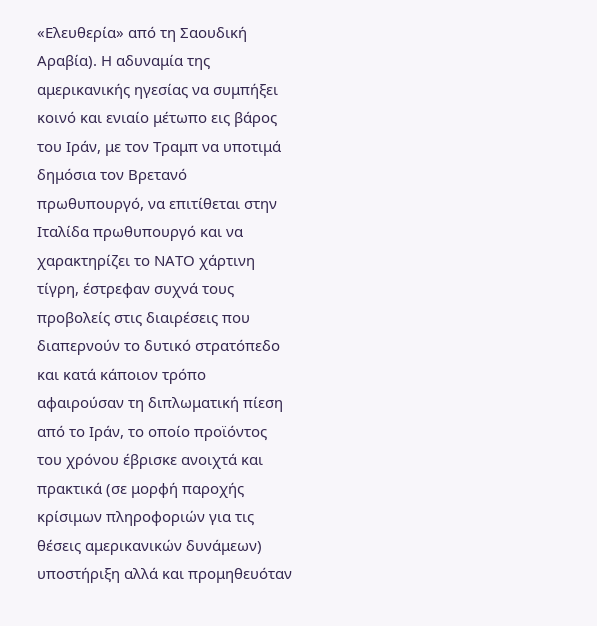«Ελευθερία» από τη Σαουδική Αραβία). Η αδυναμία της αμερικανικής ηγεσίας να συμπήξει κοινό και ενιαίο μέτωπο εις βάρος του Ιράν, με τον Τραμπ να υποτιμά δημόσια τον Βρετανό πρωθυπουργό, να επιτίθεται στην Ιταλίδα πρωθυπουργό και να χαρακτηρίζει το ΝΑΤΟ χάρτινη τίγρη, έστρεφαν συχνά τους προβολείς στις διαιρέσεις που διαπερνούν το δυτικό στρατόπεδο και κατά κάποιον τρόπο αφαιρούσαν τη διπλωματική πίεση από το Ιράν, το οποίο προϊόντος του χρόνου έβρισκε ανοιχτά και πρακτικά (σε μορφή παροχής κρίσιμων πληροφοριών για τις θέσεις αμερικανικών δυνάμεων) υποστήριξη αλλά και προμηθευόταν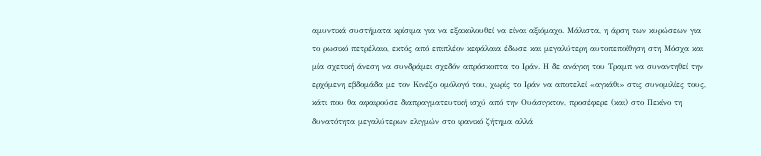αμυντικά συστήματα κρίσιμα για να εξακολουθεί να είναι αξιόμαχο. Μάλιστα, η άρση των κυρώσεων για το ρωσικό πετρέλαιο, εκτός από επιπλέον κεφάλαια έδωσε και μεγαλύτερη αυτοπεποίθηση στη Μόσχα και μία σχετική άνεση να συνδράμει σχεδόν απρόσκοπτα το Ιράν. Η δε ανάγκη του Τραμπ να συναντηθεί την ερχόμενη εβδομάδα με τον Κινέζο ομόλογό του, χωρίς το Ιράν να αποτελεί «αγκάθι» στις συνομιλίες τους, κάτι που θα αφαιρούσε διαπραγματευτική ισχύ από την Ουάσιγκτον, προσέφερε (και) στο Πεκίνο τη δυνατότητα μεγαλύτερων ελιγμών στο ιρανικό ζήτημα αλλά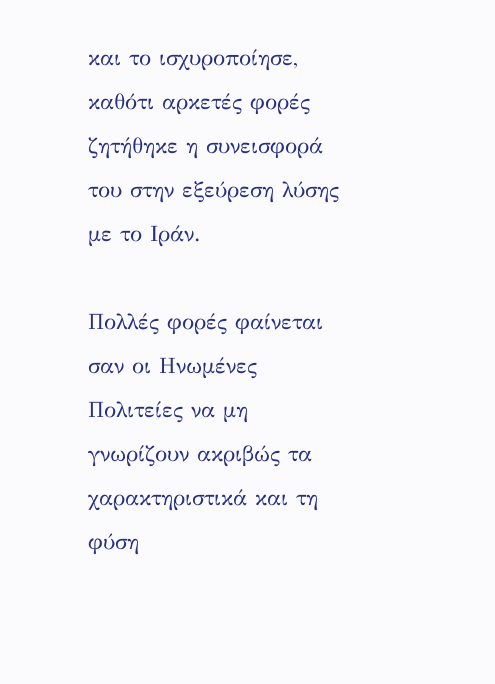και το ισχυροποίησε, καθότι αρκετές φορές ζητήθηκε η συνεισφορά του στην εξεύρεση λύσης με το Ιράν.

Πολλές φορές φαίνεται σαν οι Ηνωμένες Πολιτείες να μη γνωρίζουν ακριβώς τα χαρακτηριστικά και τη φύση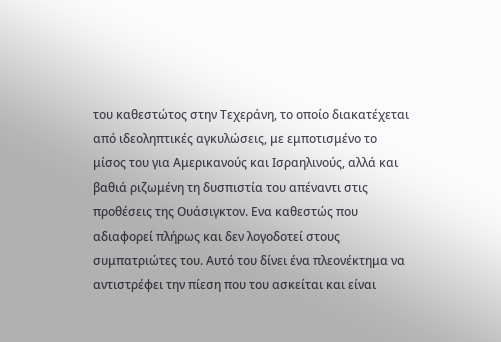του καθεστώτος στην Τεχεράνη, το οποίο διακατέχεται από ιδεοληπτικές αγκυλώσεις, με εμποτισμένο το μίσος του για Αμερικανούς και Ισραηλινούς, αλλά και βαθιά ριζωμένη τη δυσπιστία του απέναντι στις προθέσεις της Ουάσιγκτον. Eνα καθεστώς που αδιαφορεί πλήρως και δεν λογοδοτεί στους συμπατριώτες του. Αυτό του δίνει ένα πλεονέκτημα να αντιστρέφει την πίεση που του ασκείται και είναι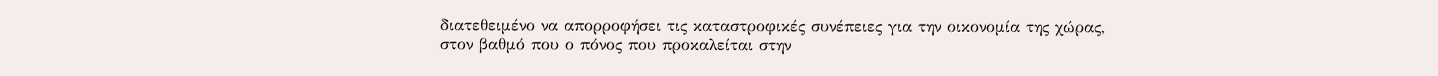διατεθειμένο να απορροφήσει τις καταστροφικές συνέπειες για την οικονομία της χώρας, στον βαθμό που ο πόνος που προκαλείται στην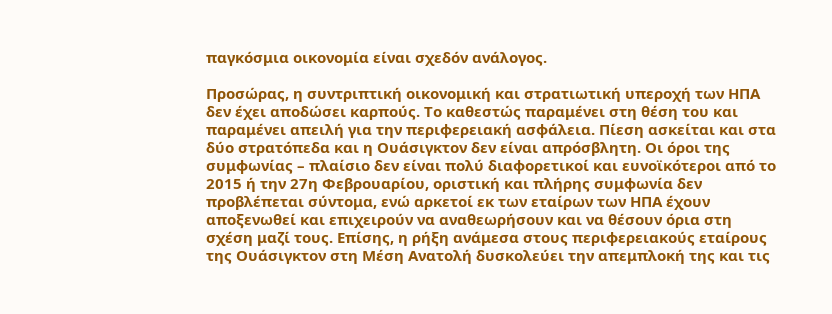παγκόσμια οικονομία είναι σχεδόν ανάλογος.

Προσώρας, η συντριπτική οικονομική και στρατιωτική υπεροχή των ΗΠΑ δεν έχει αποδώσει καρπούς. Το καθεστώς παραμένει στη θέση του και παραμένει απειλή για την περιφερειακή ασφάλεια. Πίεση ασκείται και στα δύο στρατόπεδα και η Ουάσιγκτον δεν είναι απρόσβλητη. Οι όροι της συμφωνίας – πλαίσιο δεν είναι πολύ διαφορετικοί και ευνοϊκότεροι από το 2015 ή την 27η Φεβρουαρίου, οριστική και πλήρης συμφωνία δεν προβλέπεται σύντομα, ενώ αρκετοί εκ των εταίρων των ΗΠΑ έχουν αποξενωθεί και επιχειρούν να αναθεωρήσουν και να θέσουν όρια στη σχέση μαζί τους. Επίσης, η ρήξη ανάμεσα στους περιφερειακούς εταίρους της Ουάσιγκτον στη Μέση Ανατολή δυσκολεύει την απεμπλοκή της και τις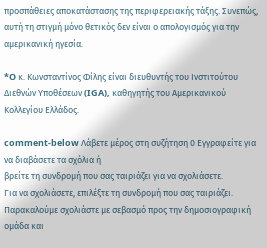προσπάθειες αποκατάστασης της περιφερειακής τάξης. Συνεπώς, αυτή τη στιγμή μόνο θετικός δεν είναι ο απολογισμός για την αμερικανική ηγεσία.

*O κ. Κωνσταντίνος Φίλης είναι διευθυντής του Ινστιτούτου Διεθνών Υποθέσεων (IGA), καθηγητής του Αμερικανικού Κολλεγίου Ελλάδος.

comment-below Λάβετε μέρος στη συζήτηση 0 Εγγραφείτε για να διαβάσετε τα σχόλια ή
βρείτε τη συνδρομή που σας ταιριάζει για να σχολιάσετε.
Για να σχολιάσετε, επιλέξτε τη συνδρομή που σας ταιριάζει. Παρακαλούμε σχολιάστε με σεβασμό προς την δημοσιογραφική ομάδα και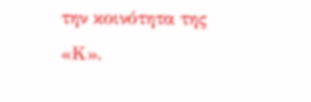την κοινότητα της «Κ».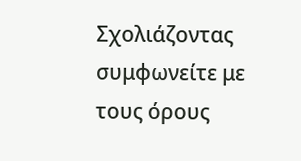Σχολιάζοντας συμφωνείτε με τους όρους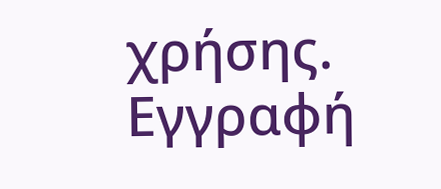χρήσης.
Εγγραφή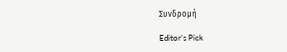Συνδρομή

Editor’s Pick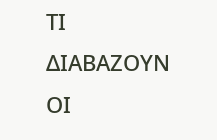ΤΙ ΔΙΑΒΑΖΟΥΝ ΟΙ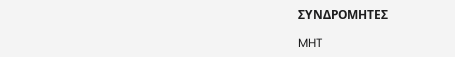ΣΥΝΔΡΟΜΗΤΕΣ

MHT